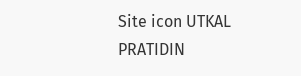Site icon UTKAL PRATIDIN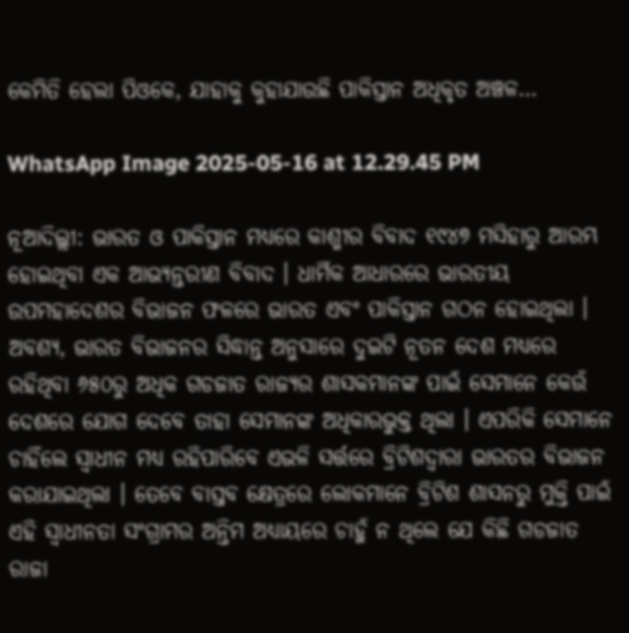କେମିତି ହେଲା ପିଓକେ, ଯାହାକୁ କୁହାଯାଉଛି ପାକିସ୍ତାନ ଅଧିକୃତ ଅଞ୍ଚଳ…

WhatsApp Image 2025-05-16 at 12.29.45 PM

ନୂଆଦିଲ୍ଲୀ: ଭାରତ ଓ ପାକିସ୍ତାନ ମଧ୍ୟରେ କାଶ୍ମୀର ବିବାଦ ୧୯୪୭ ମସିହାରୁ ଆରମ୍ଭ ହୋଇଥିବା ଏକ ଆଭ୍ୟନ୍ତରୀଣ ବିବାଦ । ଧାର୍ମିକ ଆଧାରରେ ଭାରତୀୟ ଉପମହାଦେଶର ବିଭାଜନ ଫଳରେ ଭାରତ ଏବଂ ପାକିସ୍ତାନ ଗଠନ ହୋଇଥିଲା । ଅବଶ୍ୟ, ଭାରତ ବିଭାଜନର ସିଦ୍ଧାନ୍ତ ଅନୁସାରେ ଦୁଇଟି ନୂତନ ଦେଶ ମଧ୍ୟରେ ରହିଥିବା ୬୫୦ରୁ ଅଧିକ ଗଡଜାତ ରାଜ୍ୟର ଶାସକମାନଙ୍କ ପାଇଁ ସେମାନେ କେଉଁ ଦେଶରେ ଯୋଗ ଦେବେ ତାହା ସେମାନଙ୍କ ଅଧିକାରଭୁକ୍ତ ଥିଲା । ଏପରିକି ସେମାନେ ଚାହିଁଲେ ସ୍ୱାଧୀନ ମଧ୍ୟ ରହିପାରିବେ ଏଭଳି ସର୍ତ୍ତରେ ବ୍ରିଟିଶଦ୍ୱାରା ଭାରତର ବିଭାଜନ କରାଯାଇଥିଲା । ତେବେ ବାସ୍ତବ କ୍ଷେତ୍ରରେ ଲୋକମାନେ ବ୍ରିଟିଶ ଶାସନରୁ ମୁକ୍ତି ପାଇଁ ଏହି ସ୍ୱାଧୀନତା ସଂଗ୍ରାମର ଅନ୍ତିମ ଅଧ୍ୟାୟରେ ଚାହୁଁ ନ ଥିଲେ ଯେ କିଛି ଗଡଜାତ ରାଜା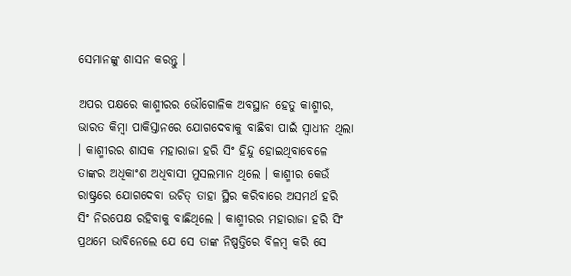ସେମାନଙ୍କୁ ଶାସନ କରନ୍ତୁ ।

ଅପର ପକ୍ଷରେ କାଶ୍ମୀରର ଭୌଗୋଳିକ ଅବସ୍ଥାନ ହେତୁ କାଶ୍ମୀର, ଭାରତ କିମ୍ବା ପାକିସ୍ତାନରେ ଯୋଗଦେବାକୁ ବାଛିବା ପାଇଁ ସ୍ୱାଧୀନ ଥିଲା । କାଶ୍ମୀରର ଶାସକ ମହାରାଜା ହରି ସିଂ ହିନ୍ଦୁ ହୋଇଥିବାବେଳେ ତାଙ୍କର ଅଧିକାଂଶ ଅଧିବାସୀ ମୁସଲମାନ ଥିଲେ । କାଶ୍ମୀର କେଉଁ ରାଷ୍ଟ୍ରରେ ଯୋଗଦେବା ଉଚିତ୍ ତାହା ସ୍ଥିର କରିବାରେ ଅସମର୍ଥ ହରି ସିଂ ନିରପେକ୍ଷ ରହିବାକୁ ବାଛିଥିଲେ । କାଶ୍ମୀରର ମହାରାଜା ହରି ସିଂ ପ୍ରଥମେ ଭାବିନେଲେ ଯେ ସେ ତାଙ୍କ ନିଷ୍ପତ୍ତିରେ ବିଳମ୍ବ କରି ସେ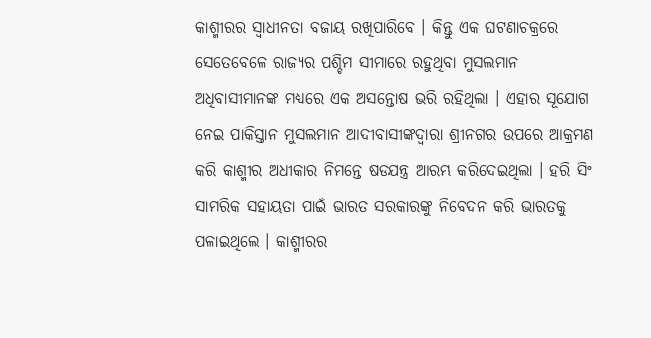କାଶ୍ମୀରର ସ୍ୱାଧୀନତା ବଜାୟ ରଖିପାରିବେ । କିନ୍ତୁ ଏକ ଘଟଣାଚକ୍ରରେ ସେତେବେଳେ ରାଜ୍ୟର ପଶ୍ଚିମ ସୀମାରେ ରହୁଥିବା ମୁସଲମାନ ଅଧିବାସୀମାନଙ୍କ ମଧ୍ୟରେ ଏକ ଅସନ୍ତୋଷ ଭରି ରହିଥିଲା । ଏହାର ସୂଯୋଗ ନେଇ ପାକିସ୍ତାନ ମୁସଲମାନ ଆଦୀବାସୀଙ୍କଦ୍ୱାରା ଶ୍ରୀନଗର ଉପରେ ଆକ୍ରମଣ କରି କାଶ୍ମୀର ଅଧୀକାର ନିମନ୍ତେ ଷଡଯନ୍ତ୍ର ଆରମ୍ଭ କରିଦେଇଥିଲା । ହରି ସିଂ ସାମରିକ ସହାୟତା ପାଇଁ ଭାରତ ସରକାରଙ୍କୁ ନିବେଦନ କରି ଭାରତକୁ ପଳାଇଥିଲେ । କାଶ୍ମୀରର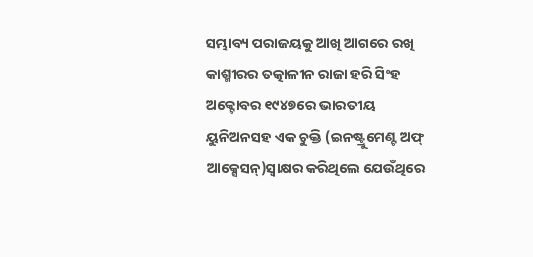ସମ୍ଭାବ୍ୟ ପରାଜୟକୁ ଆଖି ଆଗରେ ରଖି କାଶ୍ମୀରର ତତ୍କାଳୀନ ରାଜା ହରି ସିଂହ ଅକ୍ଟୋବର ୧୯୪୭ରେ ଭାରତୀୟ ୟୁନିଅନସହ ଏକ ଚୁକ୍ତି (ଇନଷ୍ଟ୍ରୁମେଣ୍ଟ ଅଫ୍ ଆକ୍ସେସନ୍)ସ୍ୱାକ୍ଷର କରିଥିଲେ ଯେଉଁଥିରେ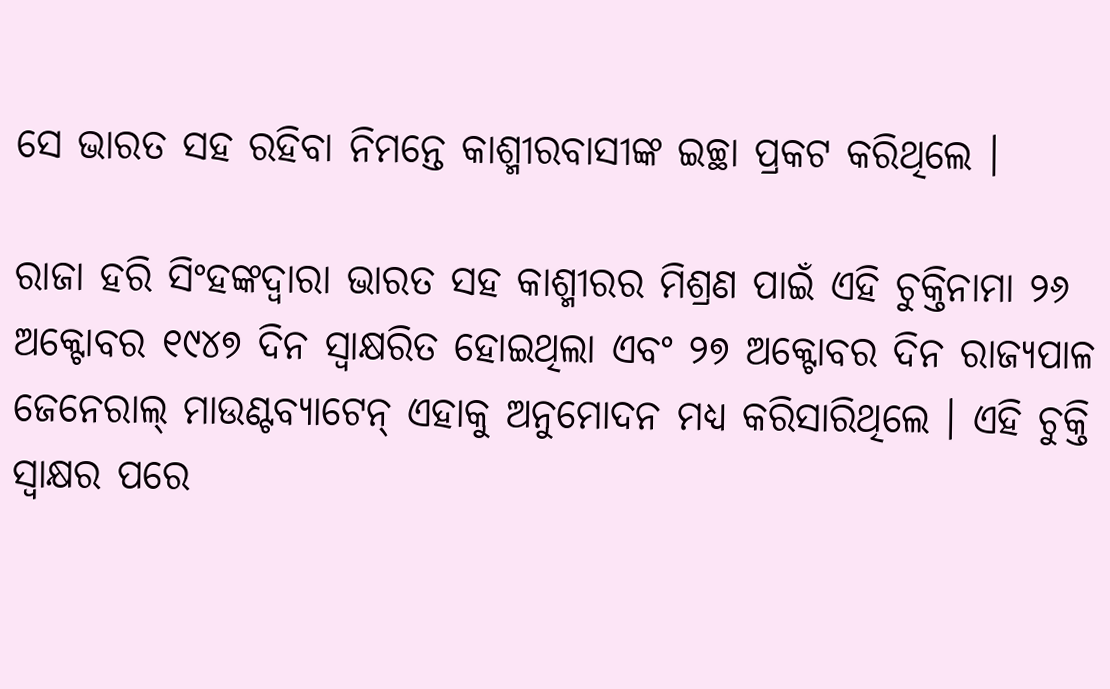ସେ ଭାରତ ସହ ରହିବା ନିମନ୍ତେ କାଶ୍ମୀରବାସୀଙ୍କ ଇଚ୍ଛା ପ୍ରକଟ କରିଥିଲେ ।

ରାଜା ହରି ସିଂହଙ୍କଦ୍ୱାରା ଭାରତ ସହ କାଶ୍ମୀରର ମିଶ୍ରଣ ପାଇଁ ଏହି ଚୁକ୍ତିନାମା ୨୬ ଅକ୍ଟୋବର ୧୯୪୭ ଦିନ ସ୍ୱାକ୍ଷରିତ ହୋଇଥିଲା ଏବଂ ୨୭ ଅକ୍ଟୋବର ଦିନ ରାଜ୍ୟପାଳ ଜେନେରାଲ୍ ମାଉଣ୍ଟବ୍ୟାଟେନ୍ ଏହାକୁ ଅନୁମୋଦନ ମଧ୍ୟ କରିସାରିଥିଲେ । ଏହି ଚୁକ୍ତି ସ୍ୱାକ୍ଷର ପରେ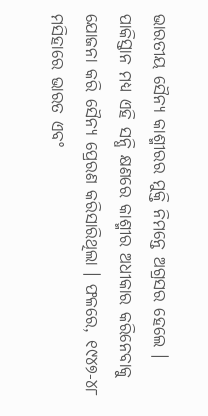ଭାରତୀୟ ସୈନ୍ୟ କାଶ୍ମୀରର ମୁକ୍ତି ନିମନ୍ତେ ଅଗ୍ରସର ହେଲେ । ପାକିସ୍ତାନ ମଧ୍ୟ ଏହି ସନ୍ଧି କ୍ଷଣରେ କାଶ୍ମୀର ଅଧୀକାର କରିନେବାକୁ ଯୋଜନା କରି ସୈନ୍ୟ ପ୍ରେରଣ କରିସାରିଥିଲା । ଫଳରେ, ୧୯୪୭-୪୮ ମସିହାରେ ଭାରତ ଏବଂ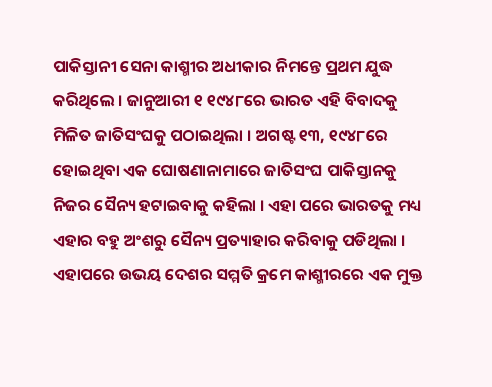ପାକିସ୍ତାନୀ ସେନା କାଶ୍ମୀର ଅଧୀକାର ନିମନ୍ତେ ପ୍ରଥମ ଯୁଦ୍ଧ କରିଥିଲେ । ଜାନୁଆରୀ ୧ ୧୯୪୮ରେ ଭାରତ ଏହି ବିବାଦକୁ ମିଳିତ ଜାତିସଂଘକୁ ପଠାଇଥିଲା । ଅଗଷ୍ଟ ୧୩, ୧୯୪୮ରେ ହୋଇଥିବା ଏକ ଘୋଷଣାନାମାରେ ଜାତିସଂଘ ପାକିସ୍ତାନକୁ ନିଜର ସୈନ୍ୟ ହଟାଇବାକୁ କହିଲା । ଏହା ପରେ ଭାରତକୁ ମଧ୍ୟ ଏହାର ବହୁ ଅଂଶରୁ ସୈନ୍ୟ ପ୍ରତ୍ୟାହାର କରିବାକୁ ପଡିଥିଲା । ଏହାପରେ ଉଭୟ ଦେଶର ସମ୍ମତି କ୍ରମେ କାଶ୍ମୀରରେ ଏକ ମୁକ୍ତ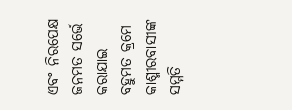ଏବଂ ନିରପେକ୍ଷ ଜନମତ ସର୍ଭେ କରାଯାଇ ବହୁମତ କ୍ରମେ କାଶ୍ମୀରବାସୀଙ୍କ ସମ୍ମତି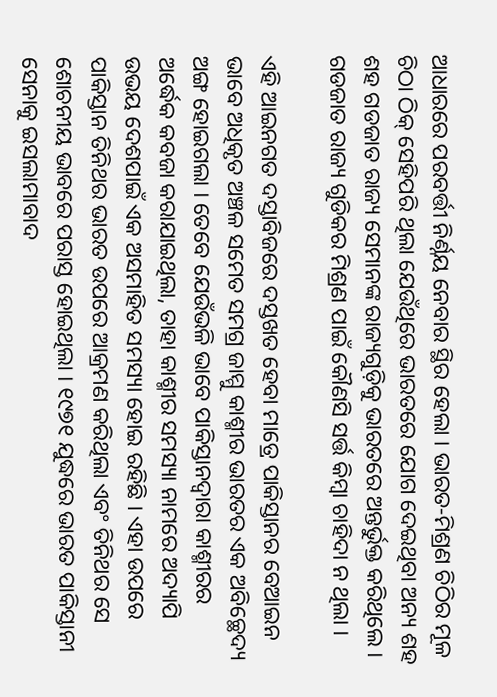ଆଧାରରେ ପରବର୍ତ୍ତୀ ନିର୍ଣ୍ନୟ ନେବାର ସ୍ଥିର ହେଲା । ଭାରତ-ମିଶ୍ରଣ ଚିଠିର ମୂଳ ଚିଠା ଠିକ୍ ସେହିପରି ଥିଲା ଯେଉଁଥିରେ ଭାରତରେ ଯୋଗ ଦେଇଥିବା ଅନ୍ୟ ଶହ ଶହ ଗଡଜାତ ରାଜ୍ୟ ସେମାନଙ୍କ ରାଜ୍ୟଗୁଡ଼ିକୁ ଭାରତରେ ଅନ୍ତର୍ଭୁକ୍ତ କରିଥିଲେ । ଗଡଜାତ ରାଜ୍ୟ ଗୁଡିକର ମିଶ୍ରଣ ପାଇଁ କୌଣସି ସର୍ତ୍ତ କିମ୍ବା ଚାହିଦା ନ ଥିଲା ।

ଏହି ଆଇନଗତ ଦସ୍ତାବିଜରେ ଦସ୍ତଖତ ହେବା ମାତ୍ରେ ପାକିସ୍ତାନର ବେଆଇନ ଭାବେ ଅଧିକୃତ ଅଞ୍ଚଳ ସମେତ ସମଗ୍ର ଜାମ୍ମୁ କାଶ୍ମୀର ଭାରତର ଏକ ଅବିଚ୍ଛେଦ୍ୟ ଅଙ୍ଗ ହୋଇଗଲା । ତେବେ ଯେଉଁଭଳି ଭାବେ ପାକିସ୍ତାନଦ୍ୱାରା କାଶ୍ମୀରର ଅର୍ଦ୍ଧେକ କବଜା କରାଯାଇଥିଲା, ତାହା କାଶ୍ମୀର ସମସ୍ୟା ନାମରେ ଅଦ୍ୟାପି ଉଭୟ ଦେଶପାଇଁ ଏକ ଅସମାହିତ ସମସ୍ୟା ହୋଇ ରହିଛି । ଏହା ଉପରେ ପାକିସ୍ତାନ ତିନିଥର ଭାରତ ଉପରେ ଆକ୍ରମଣ କରିଥିଲା ଏବଂ ତିନିଥର ସେ ଶୋଚନୀୟ ଭାବରେ ପରାସ୍ତ ହୋଇଥିଲା । ୧୯୭୧ ଯୁଦ୍ଧରେ ଭାରତ ପାକିସ୍ତାନୀ ସେନାକୁ ଇସଲାମାବାଦ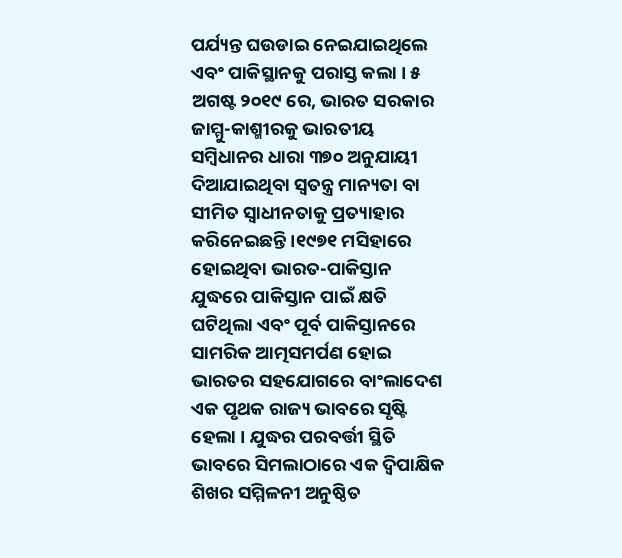ପର୍ଯ୍ୟନ୍ତ ଘଉଡାଇ ନେଇଯାଇଥିଲେ ଏବଂ ପାକିସ୍ଥାନକୁ ପରାସ୍ତ କଲା । ୫ ଅଗଷ୍ଟ ୨୦୧୯ ରେ, ଭାରତ ସରକାର ଜାମ୍ମୁ-କାଶ୍ମୀରକୁ ଭାରତୀୟ ସମ୍ବିଧାନର ଧାରା ୩୭୦ ଅନୁଯାୟୀ ଦିଆଯାଇଥିବା ସ୍ୱତନ୍ତ୍ର ମାନ୍ୟତା ବା ସୀମିତ ସ୍ୱାଧୀନତାକୁ ପ୍ରତ୍ୟାହାର କରିନେଇଛନ୍ତି ।୧୯୭୧ ମସିହାରେ ହୋଇଥିବା ଭାରତ-ପାକିସ୍ତାନ ଯୁଦ୍ଧରେ ପାକିସ୍ତାନ ପାଇଁ କ୍ଷତି ଘଟିଥିଲା ଏବଂ ପୂର୍ବ ପାକିସ୍ତାନରେ ସାମରିକ ଆତ୍ମସମର୍ପଣ ହୋଇ ଭାରତର ସହଯୋଗରେ ବାଂଲାଦେଶ ଏକ ପୃଥକ ରାଜ୍ୟ ଭାବରେ ସୃଷ୍ଟି ହେଲା । ଯୁଦ୍ଧର ପରବର୍ତ୍ତୀ ସ୍ଥିତି ଭାବରେ ସିମଲାଠାରେ ଏକ ଦ୍ୱିପାକ୍ଷିକ ଶିଖର ସମ୍ମିଳନୀ ଅନୁଷ୍ଠିତ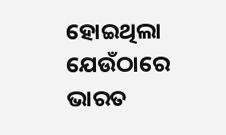ହୋଇଥିଲା ଯେଉଁଠାରେ ଭାରତ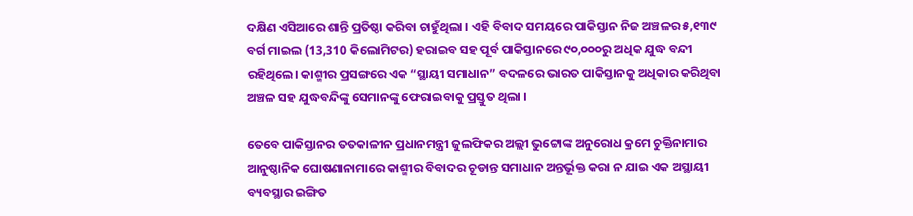ଦକ୍ଷିଣ ଏସିଆରେ ଶାନ୍ତି ପ୍ରତିଷ୍ଠା କରିବା ଚାହୁଁଥିଲା । ଏହି ବିବାଦ ସମୟରେ ପାକିସ୍ତାନ ନିଜ ଅଞ୍ଚଳର ୫,୧୩୯ ବର୍ଗ ମାଇଲ (13,310 କିଲୋମିଟର) ହରାଇବ ସହ ପୂର୍ବ ପାକିସ୍ତାନରେ ୯୦,୦୦୦ରୁ ଅଧିକ ଯୁଦ୍ଧ ବନ୍ଦୀ ରହିଥିଲେ। କାଶ୍ମୀର ପ୍ରସଙ୍ଗରେ ଏକ “ସ୍ଥାୟୀ ସମାଧାନ” ବଦଳରେ ଭାରତ ପାକିସ୍ତାନକୁ ଅଧିକାର କରିଥିବା ଅଞ୍ଚଳ ସହ ଯୁଦ୍ଧବନ୍ଦିଙ୍କୁ ସେମାନଙ୍କୁ ଫେରାଇବାକୁ ପ୍ରସ୍ତୁତ ଥିଲା ।

ତେବେ ପାକିସ୍ତାନର ତତକାଳୀନ ପ୍ରଧାନମନ୍ତ୍ରୀ ଜୁଲଫିକର ଅଲ୍ଲୀ ଭୁଟ୍ଟୋଙ୍କ ଅନୁରୋଧ କ୍ରମେ ଚୁକ୍ତିନାମାର ଆନୁଷ୍ଠାନିକ ଘୋଷଣାନାମାରେ କାଶ୍ମୀର ବିବାଦର ଚୂଡାନ୍ତ ସମାଧାନ ଅନ୍ତର୍ଭୂକ୍ତ କରା ନ ଯାଇ ଏକ ଅସ୍ଥାୟୀ ବ୍ୟବସ୍ଥାର ଇଙ୍ଗିତ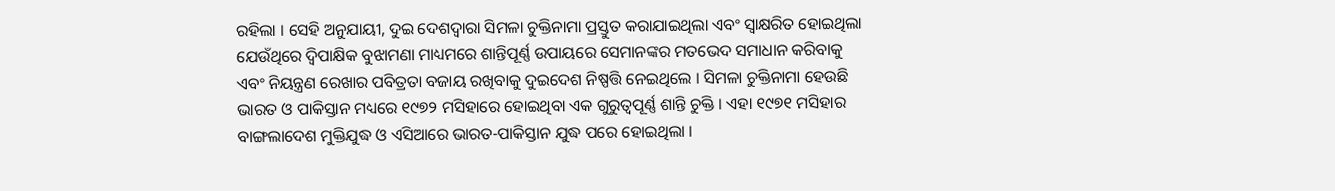ରହିଲା । ସେହି ଅନୁଯାୟୀ, ଦୁଇ ଦେଶଦ୍ୱାରା ସିମଳା ଚୁକ୍ତିନାମା ପ୍ରସ୍ତୁତ କରାଯାଇଥିଲା ଏବଂ ସ୍ୱାକ୍ଷରିତ ହୋଇଥିଲା ଯେଉଁଥିରେ ଦ୍ୱିପାକ୍ଷିକ ବୁଝାମଣା ମାଧ୍ୟମରେ ଶାନ୍ତିପୂର୍ଣ୍ଣ ଉପାୟରେ ସେମାନଙ୍କର ମତଭେଦ ସମାଧାନ କରିବାକୁ ଏବଂ ନିୟନ୍ତ୍ରଣ ରେଖାର ପବିତ୍ରତା ବଜାୟ ରଖିବାକୁ ଦୁଇଦେଶ ନିଷ୍ପତ୍ତି ନେଇଥିଲେ । ସିମଳା ଚୁକ୍ତିନାମା ହେଉଛି ଭାରତ ଓ ପାକିସ୍ତାନ ମଧ୍ୟରେ ୧୯୭୨ ମସିହାରେ ହୋଇଥିବା ଏକ ଗୁରୁତ୍ୱପୂର୍ଣ୍ଣ ଶାନ୍ତି ଚୁକ୍ତି । ଏହା ୧୯୭୧ ମସିହାର ବାଙ୍ଗଲାଦେଶ ମୁକ୍ତିଯୁଦ୍ଧ ଓ ଏସିଆରେ ଭାରତ-ପାକିସ୍ତାନ ଯୁଦ୍ଧ ପରେ ହୋଇଥିଲା ।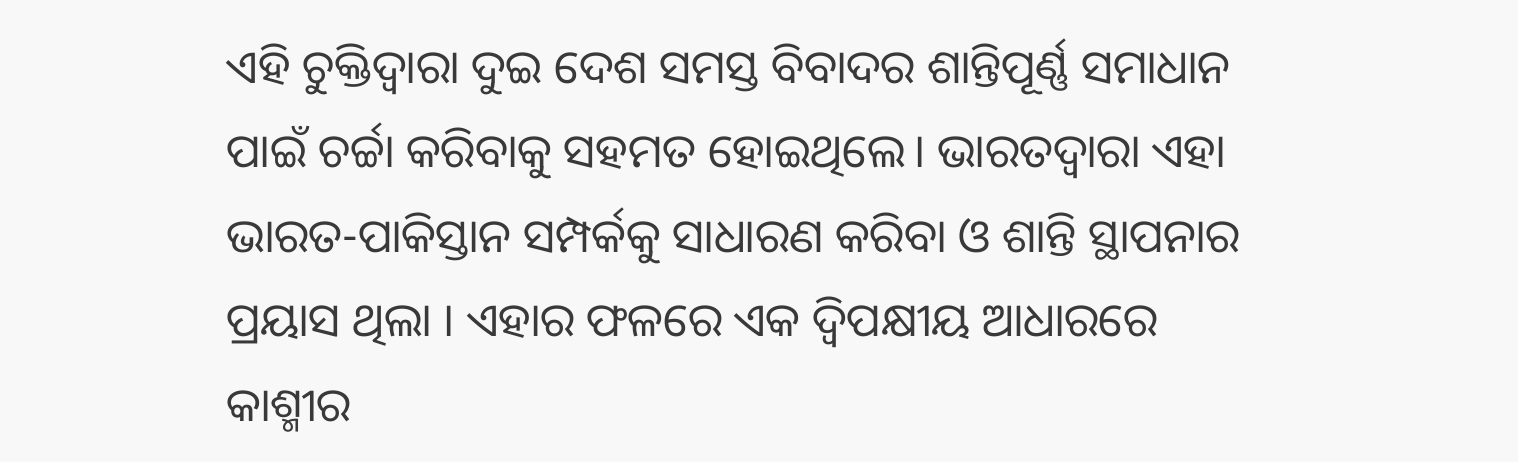ଏହି ଚୁକ୍ତିଦ୍ୱାରା ଦୁଇ ଦେଶ ସମସ୍ତ ବିବାଦର ଶାନ୍ତିପୂର୍ଣ୍ଣ ସମାଧାନ ପାଇଁ ଚର୍ଚ୍ଚା କରିବାକୁ ସହମତ ହୋଇଥିଲେ। ଭାରତଦ୍ୱାରା ଏହା ଭାରତ-ପାକିସ୍ତାନ ସମ୍ପର୍କକୁ ସାଧାରଣ କରିବା ଓ ଶାନ୍ତି ସ୍ଥାପନାର ପ୍ରୟାସ ଥିଲା । ଏହାର ଫଳରେ ଏକ ଦ୍ୱିପକ୍ଷୀୟ ଆଧାରରେ କାଶ୍ମୀର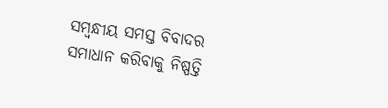ସମ୍ବନ୍ଧୀୟ ସମସ୍ତ ବିବାଦର ସମାଧାନ କରିବାକୁ ନିଷ୍ପତ୍ତି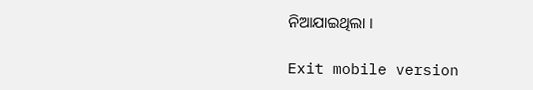ନିଆଯାଇଥିଲା ।

Exit mobile version